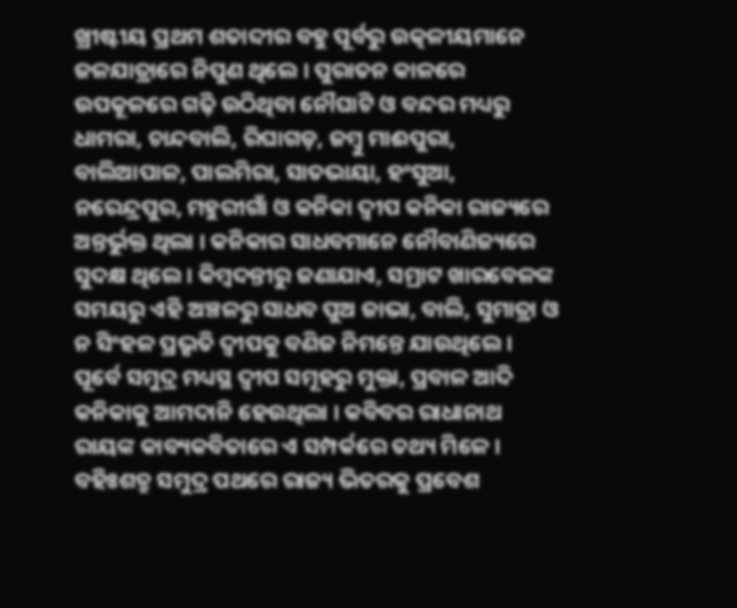ଖ୍ରୀଷ୍ଟୀୟ ପ୍ରଥମ ଶତାବ୍ଦୀର ବହୁ ପୂର୍ବରୁ ଉତ୍କଳୀୟମାନେ ଜଳଯାତ୍ରାରେ ନିପୁଣ ଥିଲେ । ପୁରାତନ କାଳରେ ଉପକୂଳରେ ଗଢ଼ି ଉଠିଥିବା ନୌଘାଟି ଓ ବନ୍ଦର ମଧ୍ୟରୁ ଧାମରା, ଚାନ୍ଦବାଲି, ରିଘାଗଡ଼, ଜମ୍ବୁ ମାଈପୁରା, ବାଲିଆପାଳ, ପାଲମିରା, ସାତଭାୟା, ହଂସୁଆ, ନରେନ୍ଦ୍ରପୁର, ମହୁରୀଗାଁ ଓ କନିକା ଦ୍ୱୀପ କନିକା ରାଜ୍ୟରେ ଅନ୍ତର୍ଭୁକ୍ତ ଥିଲା । କନିକାର ସାଧବମାନେ ନୌବାଣିଜ୍ୟରେ ସୁଦକ୍ଷ ଥିଲେ । କିମ୍ବଦନ୍ତୀରୁ ଜଣାଯାଏ, ସମ୍ରାଟ ଖାରବେଳଙ୍କ ସମୟରୁ ଏହି ଅଞ୍ଚଳରୁ ସାଧବ ପୁଅ ଜାଭା, ବାଲି, ସୁମାତ୍ରା ଓ ନ ସିଂହଳ ପ୍ରଭୃତି ଦ୍ୱୀପକୁ ବଣିଜ ନିମନ୍ତେ ଯାଉଥିଲେ । ପୂର୍ବେ ସମୁଦ୍ର ମଧ୍ୟସ୍ଥ ଦ୍ୱୀପ ସମୂହରୁ ମୁକ୍ତା, ପ୍ରବାଳ ଆଦି କନିକାକୁ ଆମଦାନି ହେଉଥିଲା । କବିବର ରାଧାନାଥ ରାୟଙ୍କ କାବ୍ୟକବିତାରେ ଏ ସମ୍ପର୍କରେ ତଥ୍ୟ ମିଳେ । ବହିଃଶତ୍ରୁ ସମୁଦ୍ର ପଥରେ ରାଜ୍ୟ ଭିତରକୁ ପ୍ରବେଶ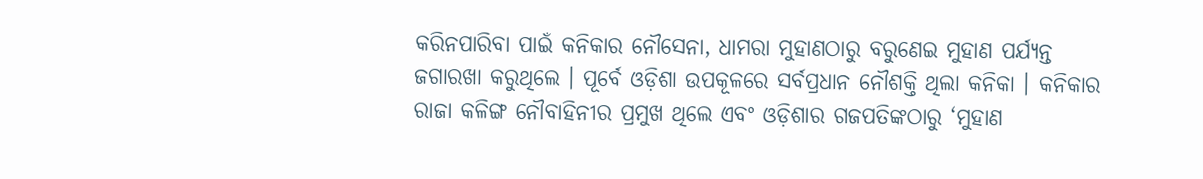କରିନପାରିବା ପାଇଁ କନିକାର ନୌସେନା, ଧାମରା ମୁହାଣଠାରୁ ବରୁଣେଇ ମୁହାଣ ପର୍ଯ୍ୟନ୍ତ ଜଗାରଖା କରୁଥିଲେ । ପୂର୍ବେ ଓଡ଼ିଶା ଉପକୂଳରେ ସର୍ବପ୍ରଧାନ ନୌଶକ୍ତି ଥିଲା କନିକା । କନିକାର ରାଜା କଳିଙ୍ଗ ନୌବାହିନୀର ପ୍ରମୁଖ ଥିଲେ ଏବଂ ଓଡ଼ିଶାର ଗଜପତିଙ୍କଠାରୁ ‘ମୁହାଣ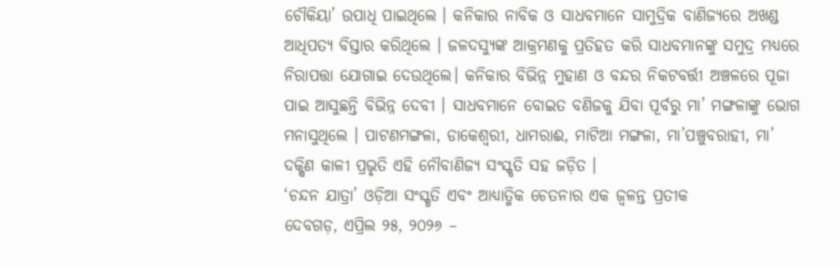ଚୌକିୟା’ ଉପାଧି ପାଇଥିଲେ । କନିକାର ନାବିକ ଓ ସାଧବମାନେ ସାମୁଦ୍ରିକ ବାଣିଜ୍ୟରେ ଅଖଣ୍ଡ ଆଧିପତ୍ୟ ବିସ୍ତାର କରିଥିଲେ । ଜଳଦସ୍ୟୁଙ୍କ ଆକ୍ରମଣକୁ ପ୍ରତିହତ କରି ସାଧବମାନଙ୍କୁ ସମୁଦ୍ର ମଧ୍ୟରେ ନିରାପତ୍ତା ଯୋଗାଇ ଦେଉଥିଲେ। କନିକାର ବିଭିନ୍ନ ମୁହାଣ ଓ ବନ୍ଦର ନିକଟବର୍ତ୍ତୀ ଅଞ୍ଚଳରେ ପୂଜା ପାଇ ଆସୁଛନ୍ତି ବିଭିନ୍ନ ଦେବୀ । ସାଧବମାନେ ବୋଇତ ବଣିଜକୁ ଯିବା ପୂର୍ବରୁ ମା’ ମଙ୍ଗଳାଙ୍କୁ ଭୋଗ ମନାସୁଥିଲେ । ପାଟଣମଙ୍ଗଳା, ଡାକେଶ୍ୱରୀ, ଧାମରାଈ, ମାଟିଆ ମଙ୍ଗଳା, ମା’ପଞ୍ଚୁବରାହୀ, ମା’ ଦକ୍ଷିଣ କାଳୀ ପ୍ରଭୃତି ଏହି ନୌବାଣିଜ୍ୟ ସଂସ୍କୃତି ସହ ଜଡ଼ିତ ।
‘ଚନ୍ଦନ ଯାତ୍ରା’ ଓଡ଼ିଆ ସଂସ୍କୃତି ଏବଂ ଆଧ୍ୟାତ୍ମିକ ଚେତନାର ଏକ ଜ୍ୱଳନ୍ତ ପ୍ରତୀକ
ଦେବଗଡ଼, ଏପ୍ରିଲ ୨୫, ୨୦୨୬ –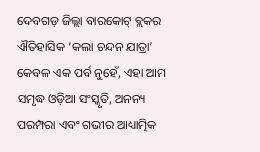ଦେବଗଡ଼ ଜିଲ୍ଲା ବାରକୋଟ୍ ବ୍ଲକର ଐତିହାସିକ ‘କଲା ଚନ୍ଦନ ଯାତ୍ରା’ କେବଳ ଏକ ପର୍ବ ନୁହେଁ, ଏହା ଆମ ସମୃଦ୍ଧ ଓଡ଼ିଆ ସଂସ୍କୃତି, ଅନନ୍ୟ ପରମ୍ପରା ଏବଂ ଗଭୀର ଆଧ୍ୟାତ୍ମିକ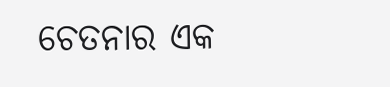ଚେତନାର ଏକ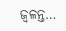ଜ୍ୱଳନ୍ତ…